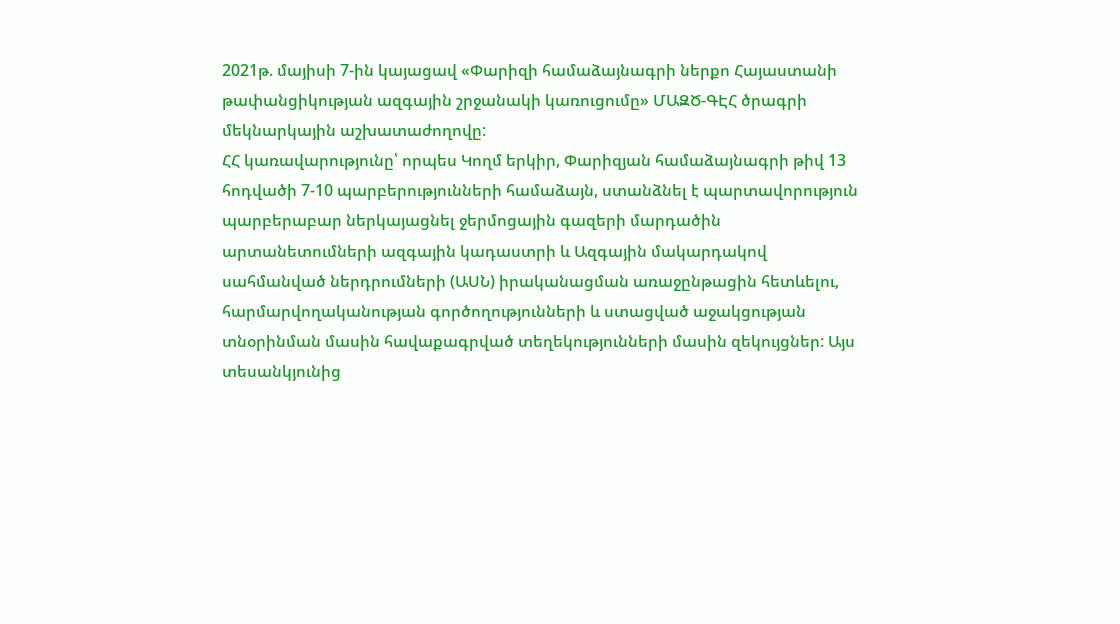2021թ. մայիսի 7-ին կայացավ «Փարիզի համաձայնագրի ներքո Հայաստանի թափանցիկության ազգային շրջանակի կառուցումը» ՄԱԶԾ-ԳԷՀ ծրագրի մեկնարկային աշխատաժողովը:
ՀՀ կառավարությունը՝ որպես Կողմ երկիր, Փարիզյան համաձայնագրի թիվ 13 հոդվածի 7-10 պարբերությունների համաձայն, ստանձնել է պարտավորություն պարբերաբար ներկայացնել ջերմոցային գազերի մարդածին արտանետումների ազգային կադաստրի և Ազգային մակարդակով սահմանված ներդրումների (ԱՍՆ) իրականացման առաջընթացին հետևելու, հարմարվողականության գործողությունների և ստացված աջակցության տնօրինման մասին հավաքագրված տեղեկությունների մասին զեկույցներ: Այս տեսանկյունից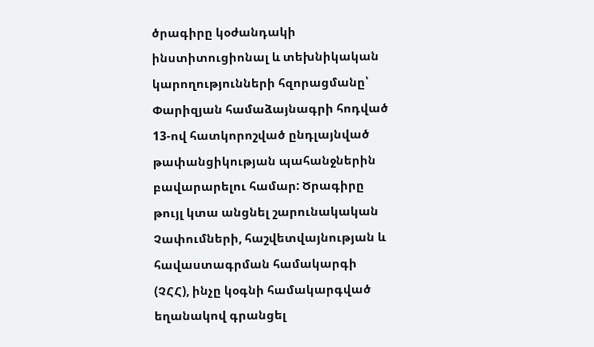ծրագիրը կօժանդակի ինստիտուցիոնալ և տեխնիկական կարողությունների հզորացմանը՝ Փարիզյան համաձայնագրի հոդված 13-ով հատկորոշված ընդլայնված թափանցիկության պահանջներին բավարարելու համար: Ծրագիրը թույլ կտա անցնել շարունակական Չափումների, հաշվետվայնության և հավաստագրման համակարգի (ՉՀՀ), ինչը կօգնի համակարգված եղանակով գրանցել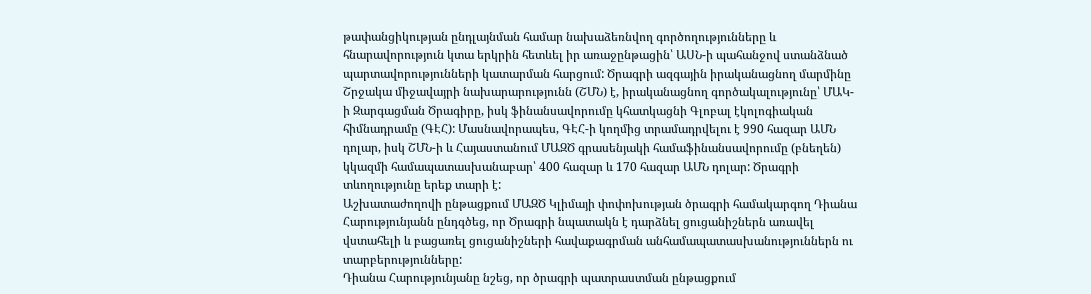թափանցիկության ընդլայնման համար նախաձեռնվող գործողությունները և հնարավորություն կտա երկրին հետևել իր առաջընթացին՝ ԱՍՆ-ի պահանջով ստանձնած պարտավորությունների կատարման հարցում: Ծրագրի ազգային իրականացնող մարմինը Շրջակա միջավայրի նախարարությունն (ՇՄՆ) է, իրականացնող գործակալությունը՝ ՄԱԿ-ի Զարգացման Ծրագիրը, իսկ ֆինանսավորումը կհատկացնի Գլոբալ էկոլոգիական հիմնադրամը (ԳԷՀ): Մասնավորապես, ԳԷՀ-ի կողմից տրամադրվելու է 990 հազար ԱՄՆ դոլար, իսկ ՇՄՆ-ի և Հայաստանում ՄԱԶԾ գրասենյակի համաֆինանսավորումը (բնեղեն) կկազմի համապատասխանաբար՝ 400 հազար և 170 հազար ԱՄՆ դոլար: Ծրագրի տևողությունը երեք տարի է:
Աշխատաժողովի ընթացքում ՄԱԶԾ Կլիմայի փոփոխության ծրագրի համակարգող Դիանա Հարությունյանն ընդգծեց, որ Ծրագրի նպատակն է դարձնել ցուցանիշներն առավել վստահելի և բացառել ցուցանիշների հավաքագրման անհամապատասխանություններն ու տարբերությունները:
Դիանա Հարությունյանը նշեց, որ ծրագրի պատրաստման ընթացքում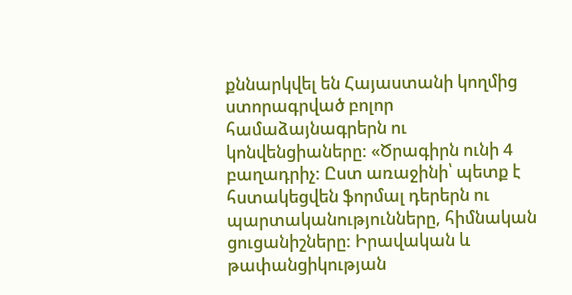քննարկվել են Հայաստանի կողմից ստորագրված բոլոր համաձայնագրերն ու կոնվենցիաները: «Ծրագիրն ունի 4 բաղադրիչ: Ըստ առաջինի՝ պետք է հստակեցվեն ֆորմալ դերերն ու պարտականությունները, հիմնական ցուցանիշները: Իրավական և թափանցիկության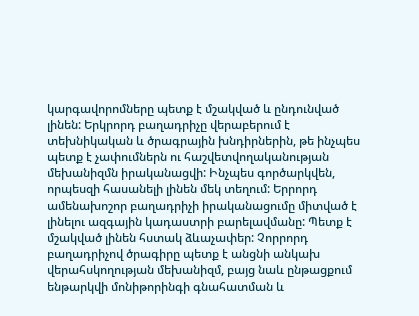կարգավորոմները պետք է մշակված և ընդունված լինեն: Երկրորդ բաղադրիչը վերաբերում է տեխնիկական և ծրագրային խնդիրներին, թե ինչպես պետք է չափումներն ու հաշվետվողականության մեխանիզմն իրականացվի: Ինչպես գործարկվեն, որպեսզի հասանելի լինեն մեկ տեղում: Երրորդ ամենախոշոր բաղադրիչի իրականացումը միտված է լինելու ազգային կադաստրի բարելավմանը: Պետք է մշակված լինեն հստակ ձևաչափեր: Չորրորդ բաղադրիչով ծրագիրը պետք է անցնի անկախ վերահսկողության մեխանիզմ, բայց նաև ընթացքում ենթարկվի մոնիթորինգի գնահատման և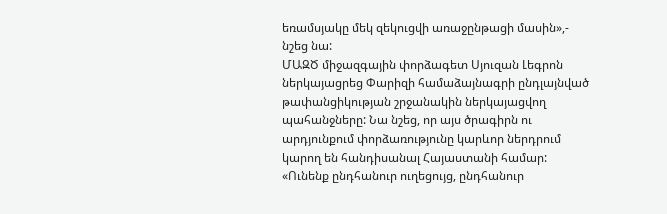եռամսյակը մեկ զեկուցվի առաջընթացի մասին»,- նշեց նա:
ՄԱԶԾ միջազգային փորձագետ Սյուզան Լեգրոն ներկայացրեց Փարիզի համաձայնագրի ընդլայնված թափանցիկության շրջանակին ներկայացվող պահանջները: Նա նշեց, որ այս ծրագիրն ու արդյունքում փորձառությունը կարևոր ներդրում կարող են հանդիսանալ Հայաստանի համար: «Ունենք ընդհանուր ուղեցույց, ընդհանուր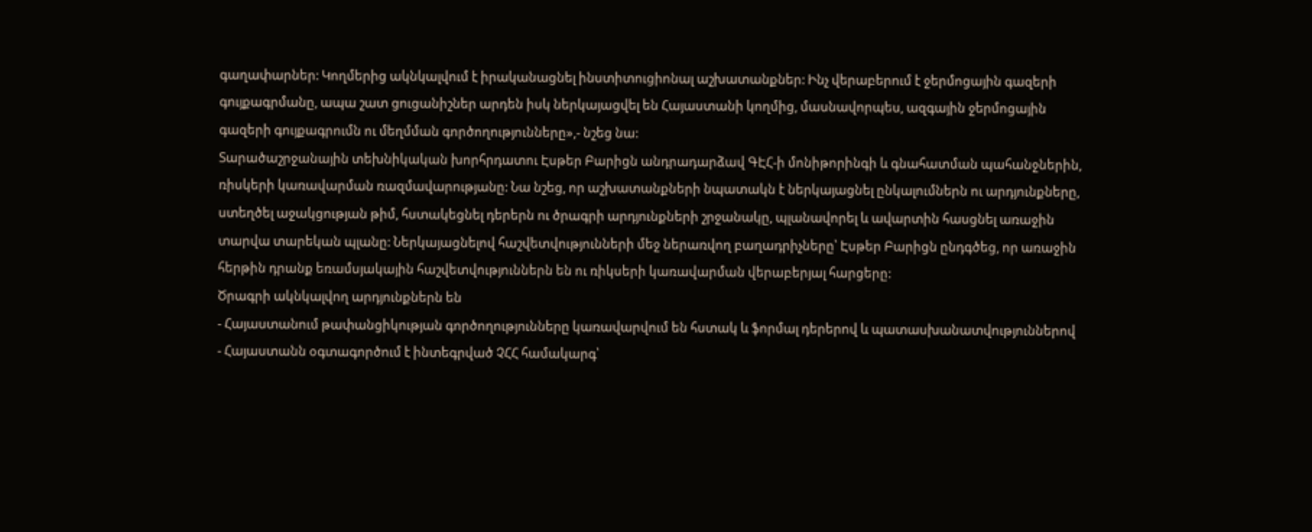գաղափարներ: Կողմերից ակնկալվում է իրականացնել ինստիտուցիոնալ աշխատանքներ: Ինչ վերաբերում է ջերմոցային գազերի գույքագրմանը, ապա շատ ցուցանիշներ արդեն իսկ ներկայացվել են Հայաստանի կողմից, մասնավորպես, ազգային ջերմոցային գազերի գույքագրումն ու մեղմման գործողությունները»,- նշեց նա:
Տարածաշրջանային տեխնիկական խորհրդատու Էսթեր Բարիցն անդրադարձավ ԳԷՀ-ի մոնիթորինգի և գնահատման պահանջներին, ռիսկերի կառավարման ռազմավարությանը: Նա նշեց, որ աշխատանքների նպատակն է ներկայացնել ընկալումներն ու արդյունքները, ստեղծել աջակցության թիմ, հստակեցնել դերերն ու ծրագրի արդյունքների շրջանակը, պլանավորել և ավարտին հասցնել առաջին տարվա տարեկան պլանը: Ներկայացնելով հաշվետվությունների մեջ ներառվող բաղադրիչները՝ Էսթեր Բարիցն ընդգծեց, որ առաջին հերթին դրանք եռամսյակային հաշվետվություններն են ու ռիկսերի կառավարման վերաբերյալ հարցերը:
Ծրագրի ակնկալվող արդյունքներն են
- Հայաստանում թափանցիկության գործողությունները կառավարվում են հստակ և ֆորմալ դերերով և պատասխանատվություններով
- Հայաստանն օգտագործում է ինտեգրված ՉՀՀ համակարգ՝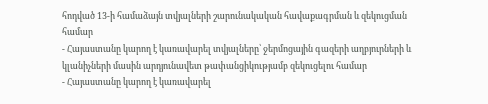հոդված 13-ի համաձայն տվյալների շարունակական հավաքագրման և զեկուցման համար
- Հայաստանը կարող է կառավարել տվյալները՝ ջերմոցային գազերի աղբյուրների և կլանիչների մասին արդյունավետ թափանցիկությամբ զեկուցելու համար
- Հայաստանը կարող է կառավարել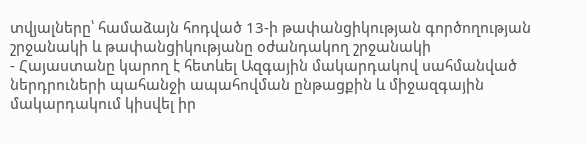տվյալները՝ համաձայն հոդված 13-ի թափանցիկության գործողության շրջանակի և թափանցիկությանը օժանդակող շրջանակի
- Հայաստանը կարող է հետևել Ազգային մակարդակով սահմանված ներդրուների պահանջի ապահովման ընթացքին և միջազգային մակարդակում կիսվել իր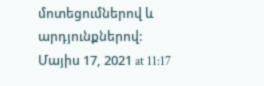մոտեցումներով և արդյունքներով:
Մայիս 17, 2021 at 11:17